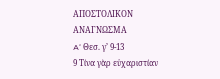ΑΠΟΣΤΟΛΙΚΟΝ ΑΝΑΓΝΩΣΜΑ
A‘ Θεσ. γ’ 9-13
9 Τίνα γὰρ εὐχαριστίαν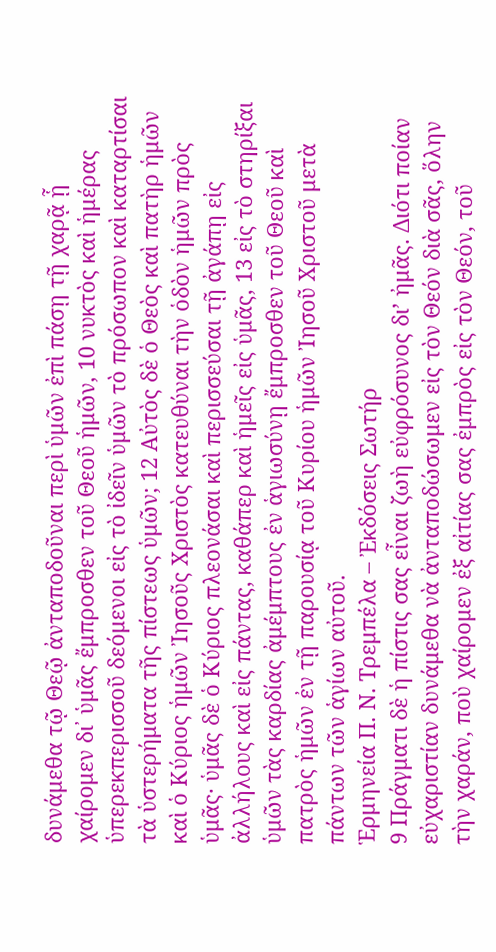δυνάμεθα τῷ Θεῷ ἀνταποδοῦναι περὶ ὑμῶν ἐπὶ πάσῃ τῇ χαρᾷ ᾗ χαίρομεν δι᾿ ὑμᾶς ἔμπροσθεν τοῦ Θεοῦ ἡμῶν, 10 νυκτὸς καὶ ἡμέρας ὑπερεκπερισσοῦ δεόμενοι εἰς τὸ ἰδεῖν ὑμῶν τὸ πρόσωπον καὶ καταρτίσαι τὰ ὑστερήματα τῆς πίστεως ὑμῶν; 12 Αὐτὸς δὲ ὁ Θεὸς καὶ πατὴρ ἡμῶν καὶ ὁ Κύριος ἡμῶν Ἰησοῦς Χριστὸς κατευθύναι τὴν ὁδὸν ἡμῶν πρὸς ὑμᾶς· ὑμᾶς δὲ ὁ Κύριος πλεονάσαι καὶ περισσεύσαι τῇ ἀγάπῃ εἰς ἀλλήλους καὶ εἰς πάντας, καθάπερ καὶ ἡμεῖς εἰς ὑμᾶς, 13 εἰς τὸ στηρίξαι ὑμῶν τὰς καρδίας ἀμέμπτους ἐν ἁγιωσύνῃ ἔμπροσθεν τοῦ Θεοῦ καὶ πατρὸς ἡμῶν ἐν τῇ παρουσίᾳ τοῦ Κυρίου ἡμῶν Ἰησοῦ Χριστοῦ μετὰ πάντων τῶν ἁγίων αὐτοῦ.
Ἑρμηνεία Π. Ν. Τρεμπέλα – Ἐκδόσεις Σωτήρ
9 Πράγματι δὲ ἡ πίστις σας εἶναι ζωὴ εὐφρόσυνος δι’ ἠμᾶς. Διότι ποίαν εὐχαριστίαν δυνάμεθα νὰ ἀνταποδώσωμεν εἰς τὸν Θεόν διὰ σᾶς, ὅλην τὴν χαράν, ποὺ χαίρομεν ἐξ αἰτίας σας ἐμπρὸς εἰς τὸν Θεόν, τοῦ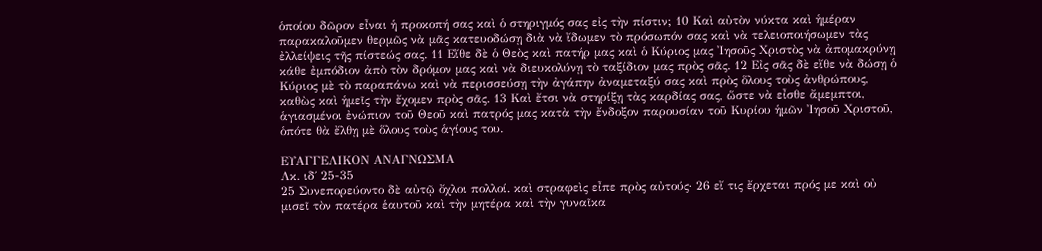ὁποίου δῶρον εἶναι ἡ προκοπή σας καὶ ὁ στηριγμός σας εἰς τὴν πίστιν; 10 Καὶ αὐτὸν νύκτα καὶ ἡμέραν παρακαλοῦμεν θερμῶς νὰ μᾶς κατευοδώσῃ διὰ νὰ ἴδωμεν τὸ πρόσωπόν σας καὶ νὰ τελειοποιήσωμεν τὰς ἐλλείψεις τῆς πίστεώς σας. 11 Εἴθε δὲ ὁ Θεὸς καὶ πατήρ μας καὶ ὁ Κύριος μας Ἰησοῦς Χριστὸς νὰ ἀπομακρύνῃ κάθε ἐμπόδιον ἀπὸ τὸν δρόμον μας καὶ νὰ διευκολύνῃ τὸ ταξίδιον μας πρὸς σᾶς. 12 Εἰς σᾶς δὲ εἴθε νὰ δώσῃ ὁ Κύριος μὲ τὸ παραπάνω καὶ νὰ περισσεύσῃ τὴν ἀγάπην ἀναμεταξύ σας καὶ πρὸς ὅλους τοὺς ἀνθρώπους, καθὼς καὶ ἡμεῖς τὴν ἔχομεν πρὸς σᾶς. 13 Καὶ ἔτσι νὰ στηρίξῃ τὰς καρδίας σας, ὥστε νὰ εἶσθε ἄμεμπτοι, ἁγιασμένοι ἐνώπιον τοῦ Θεοῦ καὶ πατρός μας κατὰ τὴν ἔνδοξον παρουσίαν τοῦ Κυρίου ἡμῶν Ἰησοῦ Χριστοῦ, ὁπότε θὰ ἔλθῃ μὲ ὅλους τοὺς ἁγίους του.

ΕΥΑΓΓΕΛΙΚΟΝ ΑΝΑΓΝΩΣΜΑ
Λκ. ιδ΄ 25-35
25 Συνεπορεύοντο δὲ αὐτῷ ὄχλοι πολλοί. καὶ στραφεὶς εἶπε πρὸς αὐτούς· 26 εἴ τις ἔρχεται πρός με καὶ οὐ μισεῖ τὸν πατέρα ἑαυτοῦ καὶ τὴν μητέρα καὶ τὴν γυναῖκα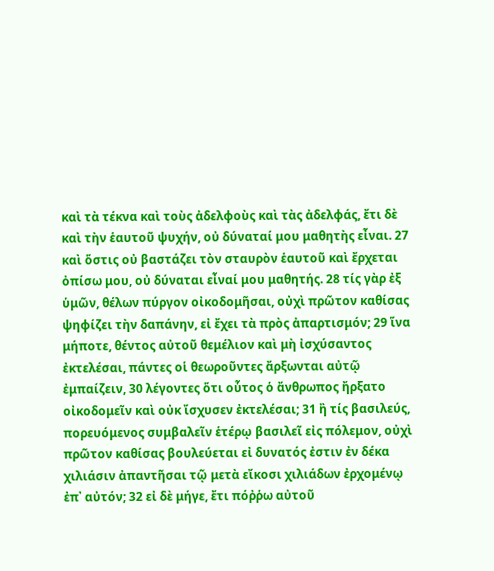καὶ τὰ τέκνα καὶ τοὺς ἀδελφοὺς καὶ τὰς ἀδελφάς, ἔτι δὲ καὶ τὴν ἑαυτοῦ ψυχήν, οὐ δύναταί μου μαθητὴς εἶναι. 27 καὶ ὅστις οὐ βαστάζει τὸν σταυρὸν ἑαυτοῦ καὶ ἔρχεται ὀπίσω μου, οὐ δύναται εἶναί μου μαθητής. 28 τίς γὰρ ἐξ ὑμῶν, θέλων πύργον οἰκοδομῆσαι, οὐχὶ πρῶτον καθίσας ψηφίζει τὴν δαπάνην, εἰ ἔχει τὰ πρὸς ἀπαρτισμόν; 29 ἵνα μήποτε, θέντος αὐτοῦ θεμέλιον καὶ μὴ ἰσχύσαντος ἐκτελέσαι, πάντες οἱ θεωροῦντες ἄρξωνται αὐτῷ ἐμπαίζειν, 30 λέγοντες ὅτι οὗτος ὁ ἄνθρωπος ἤρξατο οἰκοδομεῖν καὶ οὐκ ἴσχυσεν ἐκτελέσαι; 31 ἢ τίς βασιλεύς, πορευόμενος συμβαλεῖν ἑτέρῳ βασιλεῖ εἰς πόλεμον, οὐχὶ πρῶτον καθίσας βουλεύεται εἰ δυνατός ἐστιν ἐν δέκα χιλιάσιν ἀπαντῆσαι τῷ μετὰ εἴκοσι χιλιάδων ἐρχομένῳ ἐπ᾿ αὐτόν; 32 εἰ δὲ μήγε, ἔτι πόῤῥω αὐτοῦ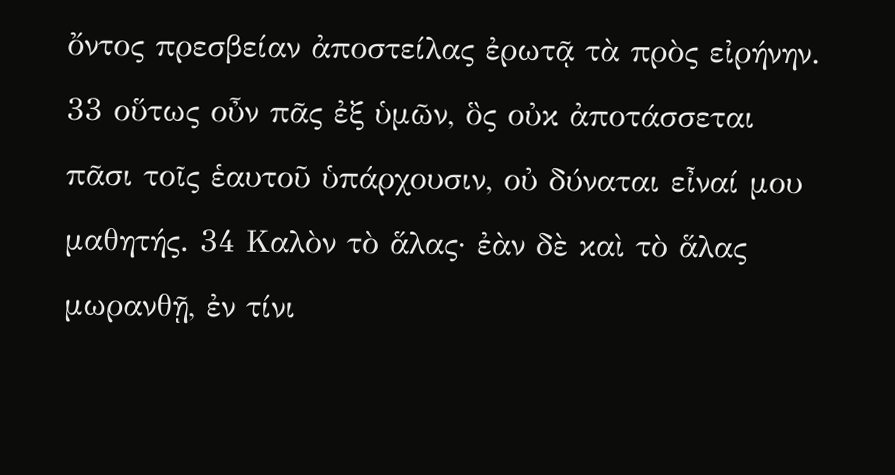ὄντος πρεσβείαν ἀποστείλας ἐρωτᾷ τὰ πρὸς εἰρήνην. 33 οὕτως οὖν πᾶς ἐξ ὑμῶν, ὃς οὐκ ἀποτάσσεται πᾶσι τοῖς ἑαυτοῦ ὑπάρχουσιν, οὐ δύναται εἶναί μου μαθητής. 34 Καλὸν τὸ ἅλας· ἐὰν δὲ καὶ τὸ ἅλας μωρανθῇ, ἐν τίνι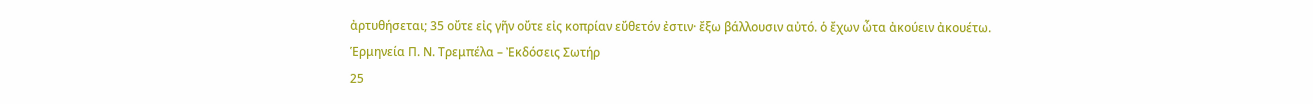ἀρτυθήσεται; 35 οὔτε εἰς γῆν οὔτε εἰς κοπρίαν εὔθετόν ἐστιν· ἔξω βάλλουσιν αὐτό. ὁ ἔχων ὦτα ἀκούειν ἀκουέτω.
Ἑρμηνεία Π. Ν. Τρεμπέλα – Ἐκδόσεις Σωτήρ
25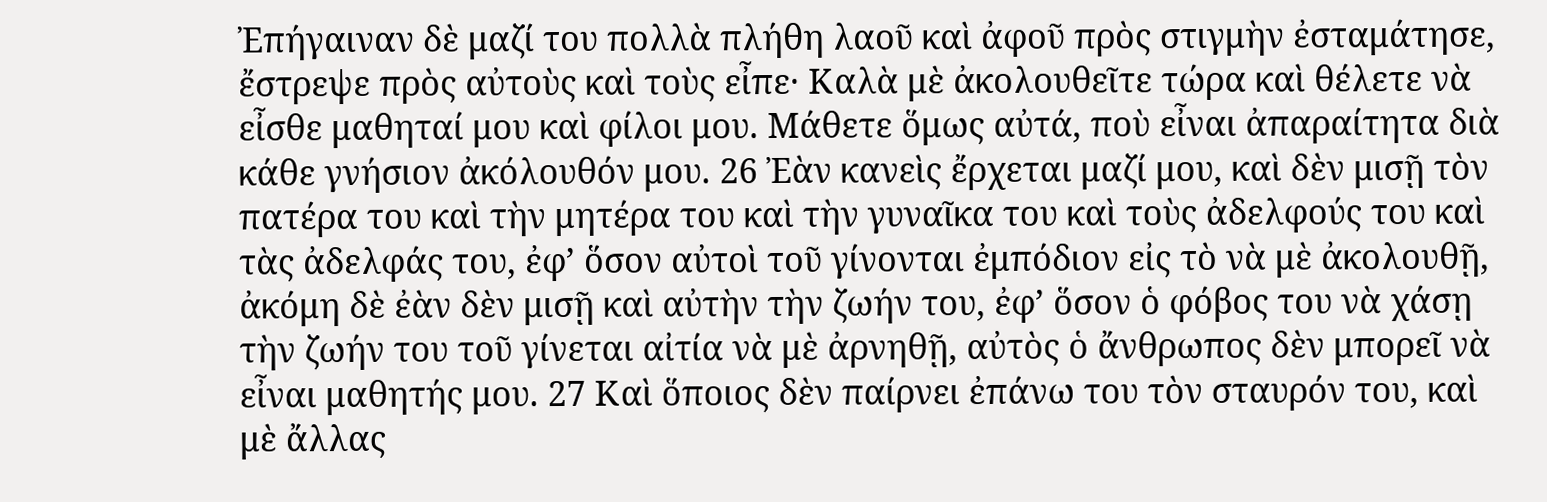Ἐπήγαιναν δὲ μαζί του πολλὰ πλήθη λαοῦ καὶ ἀφοῦ πρὸς στιγμὴν ἐσταμάτησε, ἔστρεψε πρὸς αὐτοὺς καὶ τοὺς εἶπε· Καλὰ μὲ ἀκολουθεῖτε τώρα καὶ θέλετε νὰ εἶσθε μαθηταί μου καὶ φίλοι μου. Μάθετε ὅμως αὐτά, ποὺ εἶναι ἀπαραίτητα διὰ κάθε γνήσιον ἀκόλουθόν μου. 26 Ἐὰν κανεὶς ἔρχεται μαζί μου, καὶ δὲν μισῇ τὸν πατέρα του καὶ τὴν μητέρα του καὶ τὴν γυναῖκα του καὶ τοὺς ἀδελφούς του καὶ τὰς ἀδελφάς του, ἐφ’ ὅσον αὐτοὶ τοῦ γίνονται ἐμπόδιον εἰς τὸ νὰ μὲ ἀκολουθῇ, ἀκόμη δὲ ἐὰν δὲν μισῇ καὶ αὐτὴν τὴν ζωήν του, ἐφ’ ὅσον ὁ φόβος του νὰ χάσῃ τὴν ζωήν του τοῦ γίνεται αἰτία νὰ μὲ ἀρνηθῇ, αὐτὸς ὁ ἄνθρωπος δὲν μπορεῖ νὰ εἶναι μαθητής μου. 27 Καὶ ὅποιος δὲν παίρνει ἐπάνω του τὸν σταυρόν του, καὶ μὲ ἄλλας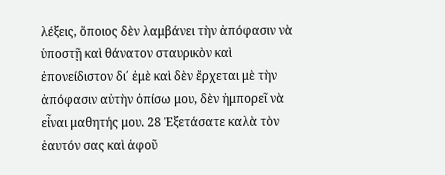λέξεις, ὅποιος δὲν λαμβάνει τὴν ἀπόφασιν νὰ ὑποστῇ καὶ θάνατον σταυρικὸν καὶ ἐπονείδιστον δι΄ ἐμὲ καὶ δὲν ἔρχεται μὲ τὴν ἀπόφασιν αὐτὴν ὀπίσω μου, δὲν ἠμπορεῖ νὰ εἶναι μαθητής μου. 28 Ἐξετάσατε καλὰ τὸν ἑαυτόν σας καὶ ἀφοῦ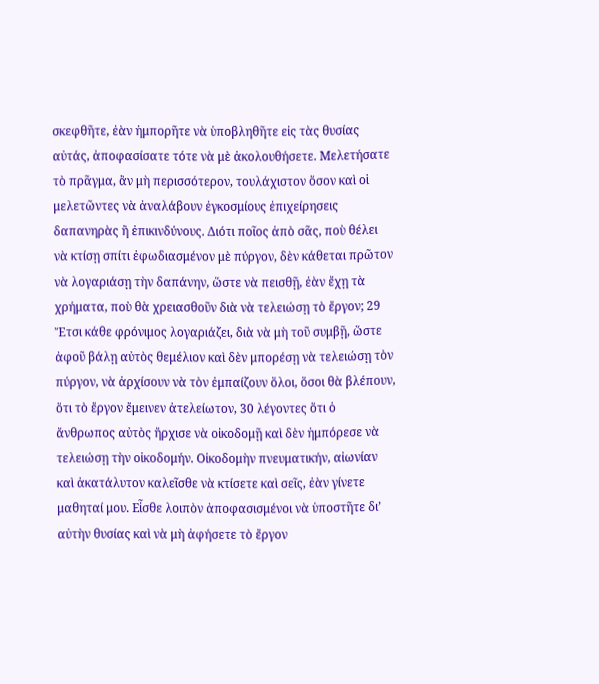σκεφθῆτε, ἐὰν ἠμπορῆτε νὰ ὑποβληθῆτε εἰς τὰς θυσίας αὐτάς, ἀποφασίσατε τότε νὰ μὲ ἀκολουθήσετε. Μελετήσατε τὸ πρᾶγμα, ἂν μὴ περισσότερον, τουλάχιστον ὅσον καὶ οἱ μελετῶντες νὰ ἀναλάβουν ἐγκοσμίους ἐπιχείρησεις δαπανηρὰς ἢ ἐπικινδύνους. Διότι ποῖος ἀπὸ σᾶς, ποὺ θέλει νὰ κτίσῃ σπίτι ἐφωδιασμένον μὲ πύργον, δὲν κάθεται πρῶτον νὰ λογαριάσῃ τὴν δαπάνην, ὥστε νὰ πεισθῇ, ἐὰν ἔχῃ τὰ χρήματα, ποὺ θὰ χρειασθοῦν διὰ νὰ τελειώσῃ τὸ ἔργον; 29 Ἔτσι κάθε φρόνιμος λογαριάζει, διὰ νὰ μὴ τοῦ συμβῇ, ὥστε ἀφοῦ βάλῃ αὐτὸς θεμέλιον καὶ δὲν μπορέσῃ νὰ τελειώσῃ τὸν πύργον, νὰ ἀρχίσουν νὰ τὸν ἐμπαίζουν ὅλοι, ὅσοι θὰ βλέπουν, ὅτι τὸ ἔργον ἔμεινεν ἀτελείωτον, 30 λέγοντες ὅτι ὁ ἄνθρωπος αὐτὸς ἤρχισε νὰ οἰκοδομῇ καὶ δὲν ἠμπόρεσε νὰ τελειώσῃ τὴν οἰκοδομήν. Οἰκοδομὴν πνευματικήν, αἰωνίαν καὶ ἀκατάλυτον καλεῖσθε νὰ κτίσετε καὶ σεῖς, ἐὰν γίνετε μαθηταί μου. Εἶσθε λοιπὸν ἀποφασισμένοι νὰ ὑποστῆτε δι’ αὐτὴν θυσίας καὶ νὰ μὴ ἀφήσετε τὸ ἔργον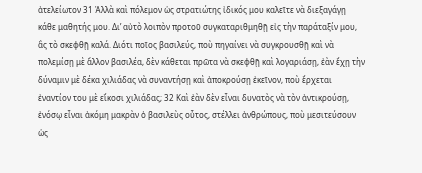ἀτελείωτον 31 Ἀλλὰ καὶ πόλεμον ὡς στρατιώτης ἰδικός μου καλεῖτε νὰ διεξαγάγῃ κάθε μαθητής μου. Δι’ αὐτὸ λοιπὸν προτοῦ συγκαταριθμηθῇ εἰς τὴν παράταξίν μου, ἂς τὸ σκεφθῇ καλά. Διότι ποῖος βασιλεύς, ποὺ πηγαίνει νὰ συγκρουσθῇ καὶ νὰ πολεμίσῃ μὲ ἄλλον βασιλέα, δὲν κάθεται πρῶτα νὰ σκεφθῇ καὶ λογαριάσῃ, ἐὰν ἔχῃ τὴν δύναμιν μὲ δέκα χιλιάδας νὰ συναντήσῃ καὶ ἀποκρούσῃ ἐκεῖνον, ποὺ ἔρχεται ἐναντίον του μὲ εἴκοσι χιλιάδας; 32 Καὶ ἐὰν δὲν εἶναι δυνατὸς νὰ τὸν ἀντικρούσῃ, ἐνόσῳ εἶναι ἀκόμη μακρὰν ὁ βασιλεὺς οὗτος, στέλλει ἀνθρώπους, ποὺ μεσιτεύσουν ὡς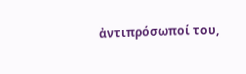ἀντιπρόσωποί του,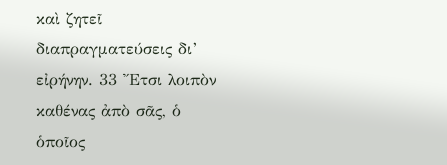καὶ ζητεῖ διαπραγματεύσεις δι’ εἰρήνην. 33 Ἔτσι λοιπὸν καθένας ἀπὸ σᾶς, ὁ ὁποῖος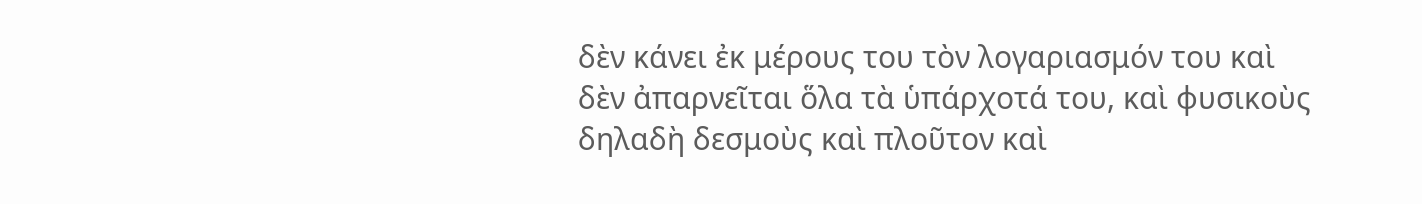δὲν κάνει ἐκ μέρους του τὸν λογαριασμόν του καὶ δὲν ἀπαρνεῖται ὅλα τὰ ὑπάρχοτά του, καὶ φυσικοὺς δηλαδὴ δεσμοὺς καὶ πλοῦτον καὶ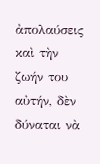ἀπολαύσεις καὶ τὴν ζωήν του αὐτήν, δὲν δύναται νὰ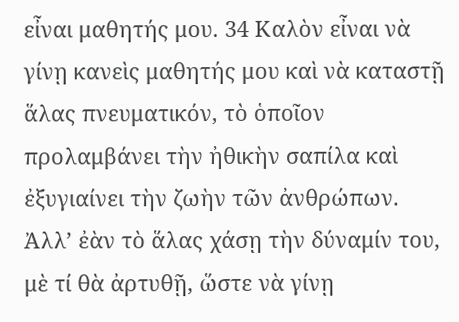εἶναι μαθητής μου. 34 Καλὸν εἶναι νὰ γίνῃ κανεὶς μαθητής μου καὶ νὰ καταστῇ ἅλας πνευματικόν, τὸ ὁποῖον προλαμβάνει τὴν ἠθικὴν σαπίλα καὶ ἐξυγιαίνει τὴν ζωὴν τῶν ἀνθρώπων. Ἀλλ’ ἐὰν τὸ ἅλας χάσῃ τὴν δύναμίν του, μὲ τί θὰ ἀρτυθῇ, ὥστε νὰ γίνῃ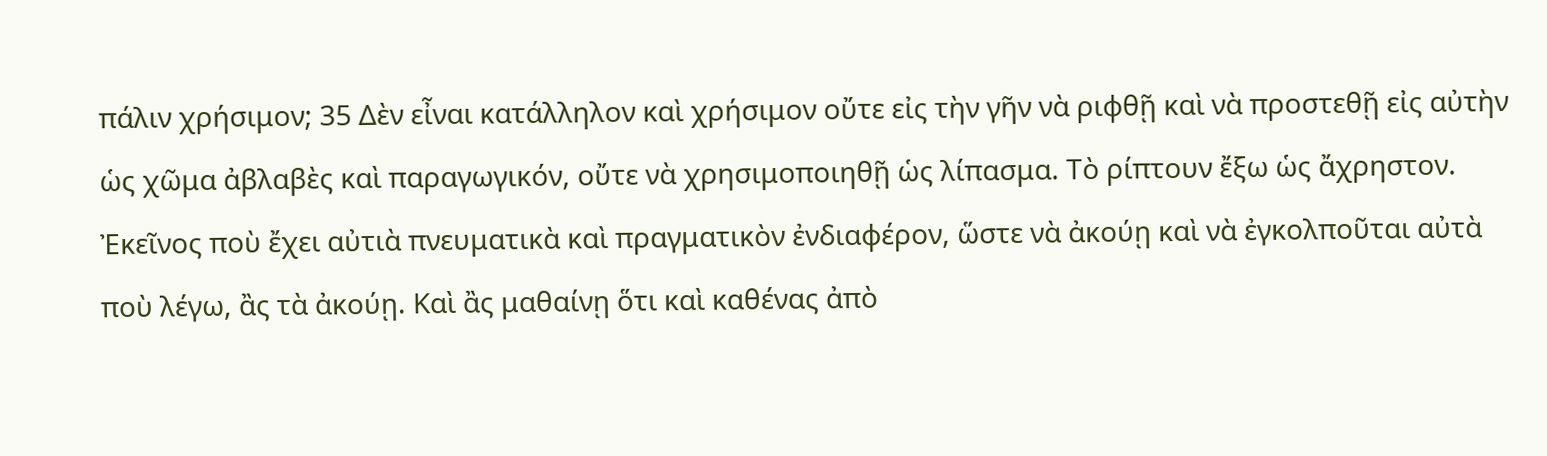πάλιν χρήσιμον; 35 Δὲν εἶναι κατάλληλον καὶ χρήσιμον οὔτε εἰς τὴν γῆν νὰ ριφθῇ καὶ νὰ προστεθῇ εἰς αὐτὴν ὡς χῶμα ἀβλαβὲς καὶ παραγωγικόν, οὔτε νὰ χρησιμοποιηθῇ ὡς λίπασμα. Τὸ ρίπτουν ἔξω ὡς ἄχρηστον. Ἐκεῖνος ποὺ ἔχει αὐτιὰ πνευματικὰ καὶ πραγματικὸν ἐνδιαφέρον, ὥστε νὰ ἀκούῃ καὶ νὰ ἐγκολποῦται αὐτὰ ποὺ λέγω, ἂς τὰ ἀκούῃ. Καὶ ἂς μαθαίνῃ ὅτι καὶ καθένας ἀπὸ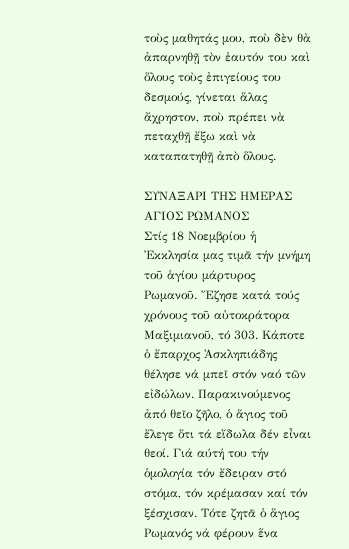τοὺς μαθητάς μου, ποὺ δὲν θὰ ἀπαρνηθῇ τὸν ἑαυτόν του καὶ ὅλους τοὺς ἐπιγείους του δεσμούς, γίνεται ἅλας ἄχρηστον, ποὺ πρέπει νὰ πεταχθῇ ἔξω καὶ νὰ καταπατηθῇ ἀπὸ ὅλους.

ΣΥΝΑΞΑΡΙ ΤΗΣ ΗΜΕΡΑΣ
ΑΓΙΟΣ ΡΩΜΑΝΟΣ
Στίς 18 Νοεμβρίου ἡ Ἐκκλησία μας τιμᾶ τήν μνήμη τοῦ ἁγίου μάρτυρος Ρωμανοῦ. Ἔζησε κατά τούς χρόνους τοῦ αὐτοκράτορα Μαξιμιανοῦ, τό 303. Κάποτε ὁ ἔπαρχος Ἀσκληπιάδης θέλησε νά μπεῖ στόν ναό τῶν εἰδώλων. Παρακινούμενος ἀπό θεῖο ζῆλο, ὁ ἅγιος τοῦ ἔλεγε ὅτι τά εἴδωλα δέν εἶναι θεοί. Γιά αύτή του τήν ὁμολογία τόν ἔδειραν στό στόμα, τόν κρέμασαν καί τόν ξέσχισαν. Τότε ζητᾶ ὁ ἅγιος Ρωμανός νά φέρουν ἕνα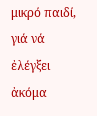μικρό παιδί, γιά νά ἐλέγξει ἀκόμα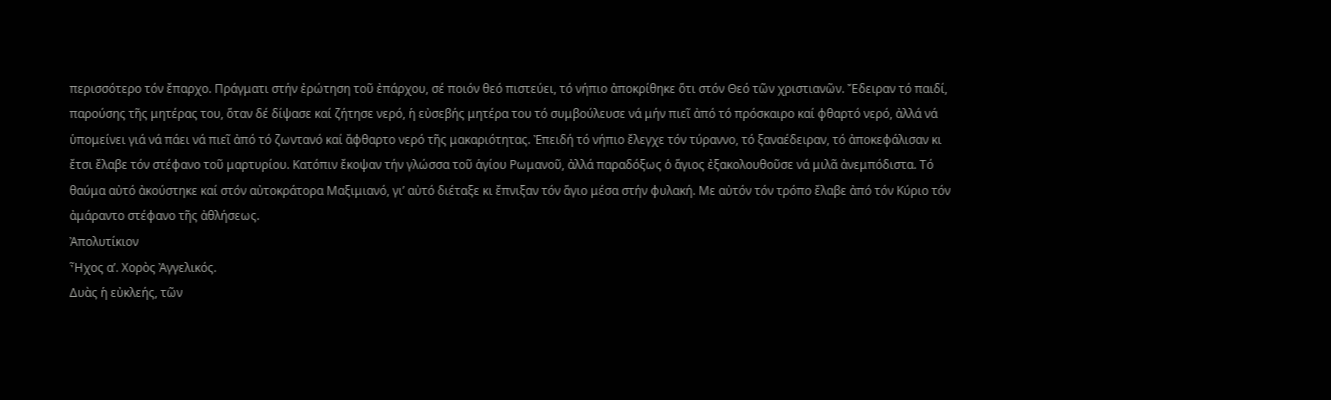περισσότερο τόν ἔπαρχο. Πράγματι στήν ἐρώτηση τοῦ ἐπάρχου, σέ ποιόν θεό πιστεύει, τό νήπιο ἀποκρίθηκε ὅτι στόν Θεό τῶν χριστιανῶν. Ἔδειραν τό παιδί, παρούσης τῆς μητέρας του, ὅταν δέ δίψασε καί ζήτησε νερό, ἡ εὐσεβής μητέρα του τό συμβούλευσε νά μήν πιεῖ ἀπό τό πρόσκαιρο καί φθαρτό νερό, ἀλλά νά ὑπομείνει γιά νά πάει νά πιεῖ ἀπό τό ζωντανό καί ἄφθαρτο νερό τῆς μακαριότητας. Ἐπειδή τό νήπιο ἔλεγχε τόν τύραννο, τό ξαναέδειραν, τό ἀποκεφάλισαν κι ἔτσι ἔλαβε τόν στέφανο τοῦ μαρτυρίου. Κατόπιν ἔκοψαν τήν γλώσσα τοῦ ἁγίου Ρωμανοῦ, ἀλλά παραδόξως ὁ ἅγιος ἐξακολουθοῦσε νά μιλᾶ ἀνεμπόδιστα. Τό θαύμα αὐτό ἀκούστηκε καί στόν αὐτοκράτορα Μαξιμιανό, γι’ αὐτό διέταξε κι ἔπνιξαν τόν ἅγιο μέσα στήν φυλακή. Με αὐτόν τόν τρόπο ἔλαβε ἀπό τόν Κύριο τόν ἀμάραντο στέφανο τῆς ἀθλήσεως.
Ἀπολυτίκιον
Ἦχος α’. Χορὸς Ἀγγελικός.
Δυὰς ἡ εὐκλεής, τῶν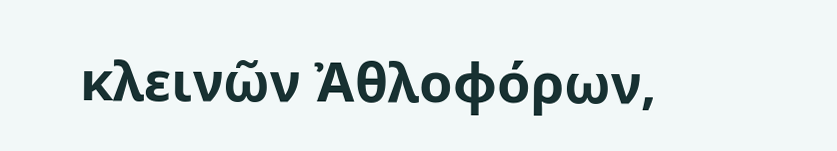κλεινῶν Ἀθλοφόρων,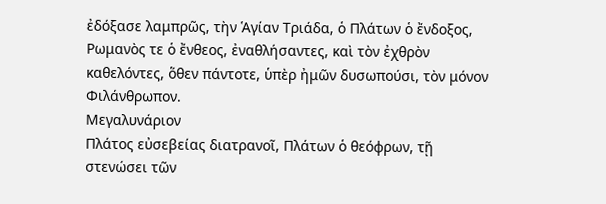ἐδόξασε λαμπρῶς, τὴν Ἁγίαν Τριάδα, ὁ Πλάτων ὁ ἔνδοξος, Ρωμανὸς τε ὁ ἔνθεος, ἐναθλήσαντες, καὶ τὸν ἐχθρὸν καθελόντες, ὅθεν πάντοτε, ὑπὲρ ἠμῶν δυσωπούσι, τὸν μόνον Φιλάνθρωπον.
Μεγαλυνάριον
Πλάτος εὐσεβείας διατρανοῖ, Πλάτων ὁ θεόφρων, τῇ στενώσει τῶν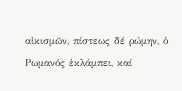αἰκισμῶν, πίστεως δέ ρώμην, ὁ Ρωμανός ἐκλάμπει, καί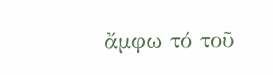ἄμφω τό τοῦ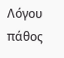Λόγου πάθος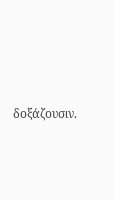δοξάζουσιν.